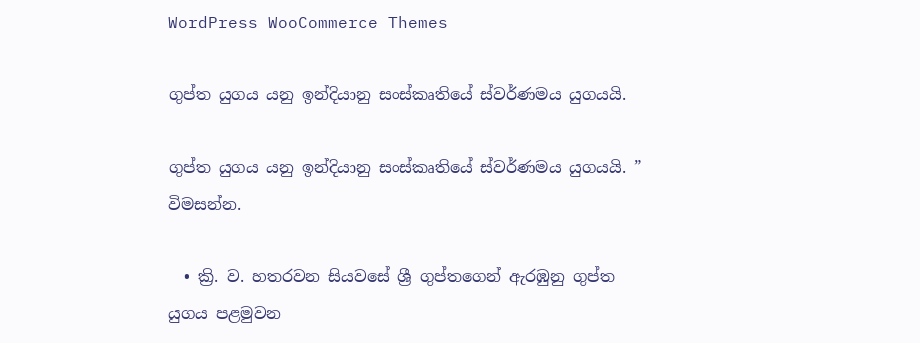WordPress WooCommerce Themes

ගුප්ත යුගය යනු ඉන්දියානු සංස්කෘතියේ ස්වර්ණමය යුගයයි.

ගුප්ත යුගය යනු ඉන්දියානු සංස්කෘතියේ ස්වර්ණමය යුගයයි. ” විමසන්න.

  • ක්‍රි. ව. හතරවන සියවසේ ශ්‍රී ගුප්තගෙන් ඇරඹුනු ගුප්ත යුගය පළමුවන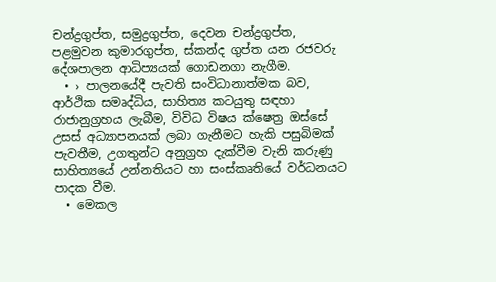චන්ද්‍රගුප්ත, සමුද්‍රගුප්ත, දෙවන චන්ද්‍රගුප්ත, පළමුවන කුමාරගුප්ත, ස්කන්ද ගුප්ත යන රජවරු දේශපාලන ආධිප්‍යයක් ගොඩනගා නැගීම.
  • › පාලනයේදී පැවති සංවිධානාත්මක බව, ආර්ථික සමෘද්ධිය, සාහිත්‍ය කටයුතු සඳහා රාජානුග්‍රහය ලැබීම, විවිධ විෂය ක්ෂෙත්‍ර ඔස්සේ උසස් අධ්‍යාපනයක් ලබා ගැනීමට හැකි පසුබිමක් පැවතීම, උගතුන්ට අනුග්‍රහ දැක්වීම වැනි කරුණු සාහිත්‍යයේ උන්නතියට හා සංස්කෘතියේ වර්ධනයට පාදක වීම.
  • මෙකල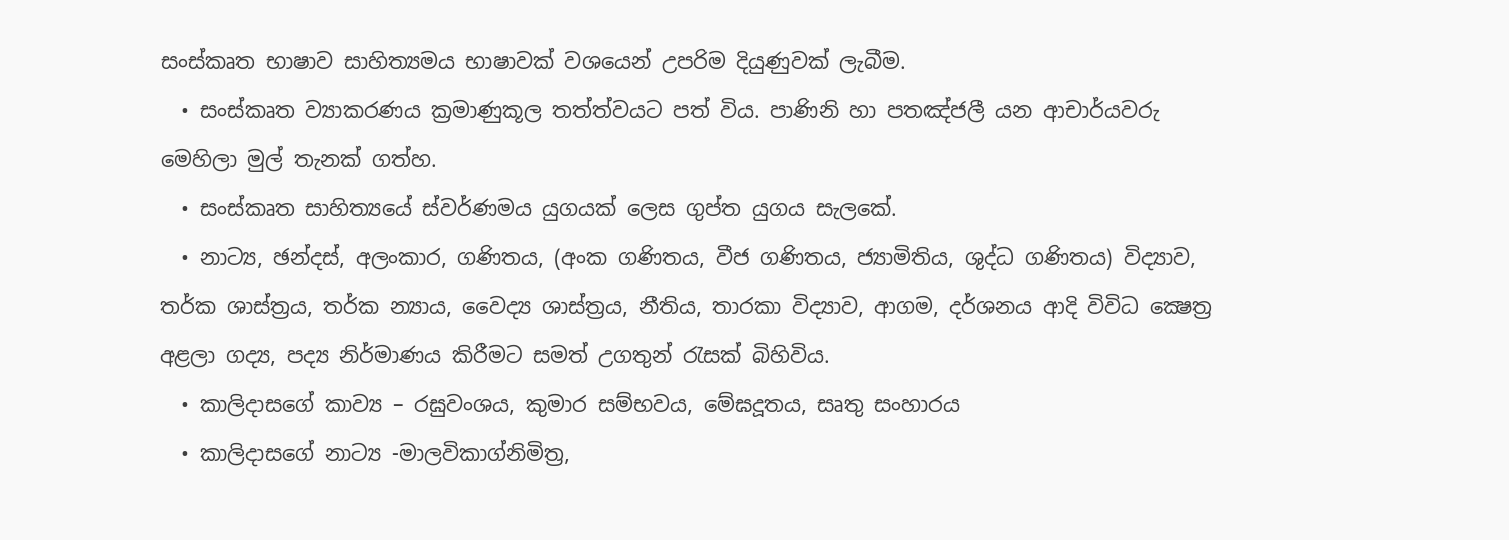සංස්කෘත භාෂාව සාහිත්‍යමය භාෂාවක් වශයෙන් උපරිම දියුණුවක් ලැබීම.
  • සංස්කෘත ව්‍යාකරණය ක්‍රමාණුකූල තත්ත්වයට පත් විය. පාණිනි හා පතඤ්ජලී යන ආචාර්යවරු මෙහිලා මුල් තැනක් ගත්හ.
  • සංස්කෘත සාහිත්‍යයේ ස්වර්ණමය යුගයක් ලෙස ගුප්ත යුගය සැලකේ.
  • නාට්‍ය, ඡන්දස්, අලංකාර, ගණිතය, (අංක ගණිතය, වීජ ගණිතය, ජ්‍යාමිතිය, ශුද්ධ ගණිතය) විද්‍යාව, තර්ක ශාස්ත්‍රය, තර්ක න්‍යාය, වෛද්‍ය ශාස්ත්‍රය, නීතිය, තාරකා විද්‍යාව, ආගම, දර්ශනය ආදි විවිධ ක්‍ෂෙත්‍ර අළලා ගද්‍ය, පද්‍ය නිර්මාණය කිරීමට සමත් උගතුන් රැසක් බිහිවිය.
  • කාලිදාසගේ කාව්‍ය – රඝුවංශය, කුමාර සම්භවය, මේඝදූතය, සෘතු සංහාරය
  • කාලිදාසගේ නාට්‍ය -මාලවිකාග්නිමිත්‍ර,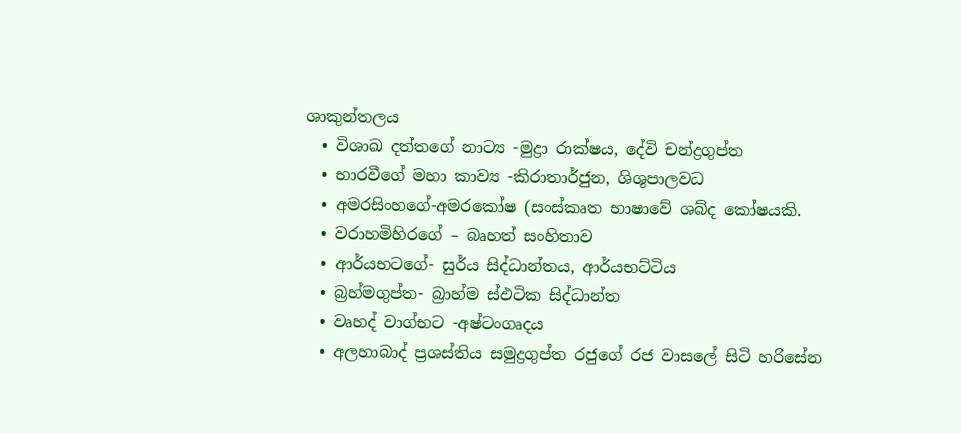ශාකුන්තලය
  • විශාඛ දත්තගේ නාට්‍ය -මුද්‍රා රාක්ෂය, දේවි චන්ද්‍රගුප්ත
  • භාරවීගේ මහා කාව්‍ය -කිරාතාර්ජුන, ශිශුපාලවධ
  • අමරසිංහගේ-අමරකෝෂ (සංස්කෘත භාෂාවේ ශබ්ද කෝෂයකි.
  • වරාහමිහිරගේ – බෘහත් සංහිතාව
  • ආර්යභටගේ- සුර්ය සිද්ධාන්තය, ආර්යභට්ටිය
  • බ්‍රහ්මගුප්ත- බ්‍රාහ්ම ස්ඵටික සිද්ධාන්ත
  • වෘහද් වාග්භට -අෂ්ටංගෘදය
  • අලහාබාද් ප්‍රශස්තිය සමුද්‍රගුප්ත රජුගේ රජ වාසලේ සිටි හරිසේන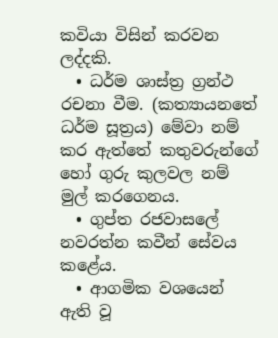කවියා විසින් කරවන ලද්දකි.
  • ධර්ම ශාස්ත්‍ර ග්‍රන්ථ රචනා වීම. (කත්‍යායනතේ ධර්ම සූත්‍රය) මේවා නම් කර ඇත්තේ කතුවරුන්ගේ හෝ ගුරු කුලවල නම් මුල් කරගෙනය.
  • ගුප්ත රජවාසලේ නවරත්න කවීන් සේවය කළේය.
  • ආගමික වශයෙන් ඇති වූ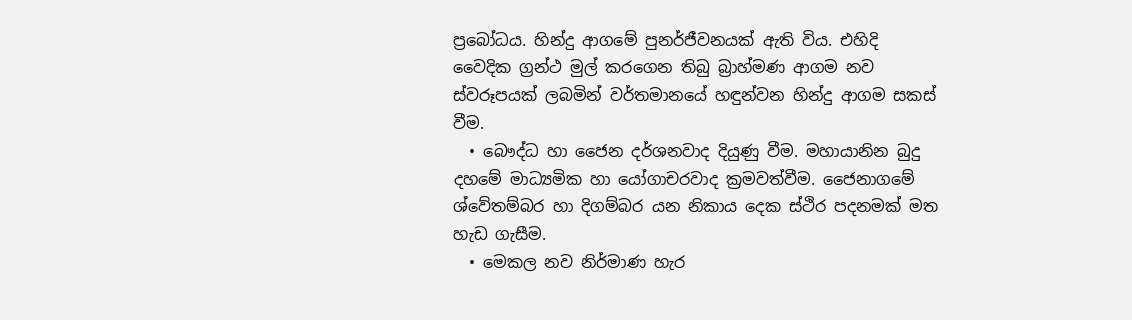ප්‍රබෝධය. හින්දු ආගමේ පුනර්ජීවනයක් ඇති විය. එහිදි වෛදික ග්‍රන්ථ මුල් කරගෙන තිබු බ්‍රාහ්මණ ආගම නව ස්වරූපයක් ලබමින් වර්තමානයේ හඳුන්වන හින්දු ආගම සකස් වීම.
  • බෞද්ධ හා ජෛන දර්ශනවාද දියුණු වීම. මහායානින බුදු දහමේ මාධ්‍යමික හා යෝගාචරවාද ක්‍රමවත්වීම. ජෛනාගමේ ශ්වේතම්බර හා දිගම්බර යන නිකාය දෙක ස්ථිර පදනමක් මත හැඩ ගැසීම.
  • මෙකල නව නිර්මාණ හැර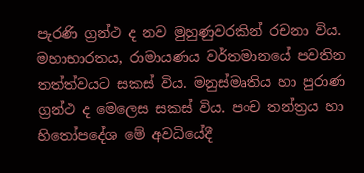පැරණි ග්‍රන්ථ ද නව මුහුණුවරකින් රචනා විය. මහාභාරතය, රාමායණය වර්තමානයේ පවතින තත්ත්වයට සකස් විය. මනුස්මෘතිය හා පුරාණ ග්‍රන්ථ ද මෙලෙස සකස් විය. පංච තන්ත්‍රය හා හිතෝපදේශ මේ අවධියේදී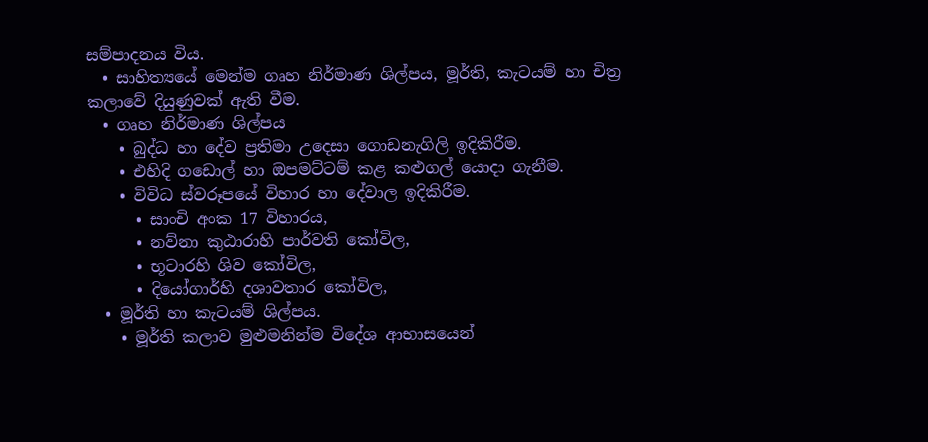සම්පාදනය විය.
  • සාහිත්‍යයේ මෙන්ම ගෘහ නිර්මාණ ශිල්පය, මූර්ති, කැටයම් හා චිත්‍ර කලාවේ දියුණුවක් ඇති වීම.
  • ගෘහ නිර්මාණ ශිල්පය
    • බුද්ධ හා දේව ප්‍රතිමා උදෙසා ගොඩනැගිලි ඉදිකිරීම.
    • එහිදි ගඩොල් හා ඔපමට්ටම් කළ කළුගල් යොදා ගැනීම.
    • විවිධ ස්වරූපයේ විහාර හා දේවාල ඉදිකිරීම.
      • සාංචි අංක 17 විහාරය,
      • නව්නා කුඨාරාහි පාර්වති කෝවිල,
      • භූටාරහි ශිව කෝවිල,
      • දියෝගාර්හි දශාවතාර කෝවිල,
  • මූර්ති හා කැටයම් ශිල්පය.
    • මූර්ති කලාව මුළුමනින්ම විදේශ ආභාසයෙන්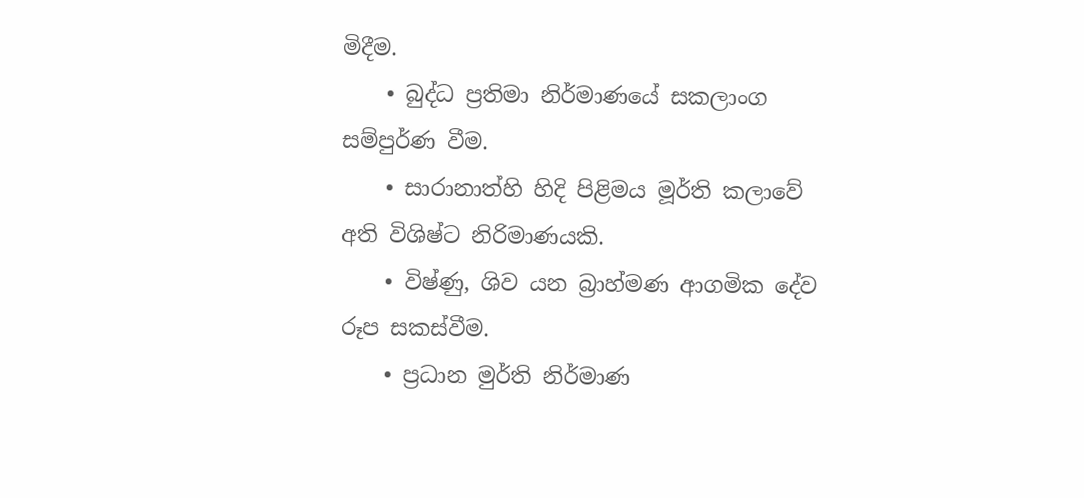මිදීම.
    • බුද්ධ ප්‍රතිමා නිර්මාණයේ සකලාංග සම්පුර්ණ වීම.
    • සාරානාත්හි හිදි පිළිමය මූර්ති කලාවේ අති විශිෂ්ට නිරිමාණයකි.
    • විෂ්ණු, ශිව යන බ්‍රාහ්මණ ආගමික දේව රූප සකස්වීම.
    • ප්‍රධාන මුර්ති නිර්මාණ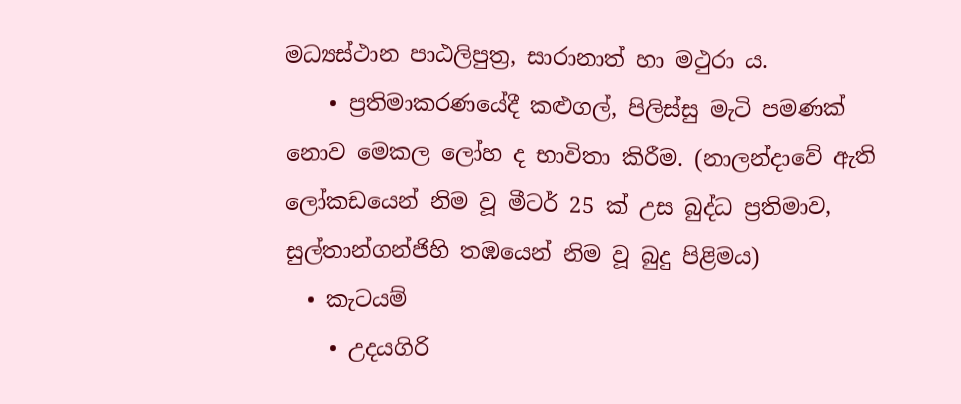මධ්‍යස්ථාන පාඨලිපුත්‍ර, සාරානාත් හා මථුරා ය.
    • ප්‍රතිමාකරණයේදී කළුගල්, පිලිස්සු මැටි පමණක් නොව මෙකල ලෝහ ද භාවිතා කිරීම. (නාලන්දාවේ ඇති ලෝකඩයෙන් නිම වූ මීටර් 25 ක් උස බුද්ධ ප්‍රතිමාව, සුල්තාන්ගන්ජිහි තඹයෙන් නිම වූ බුදු පිළිමය)
  • කැටයම්
    • උදයගිරි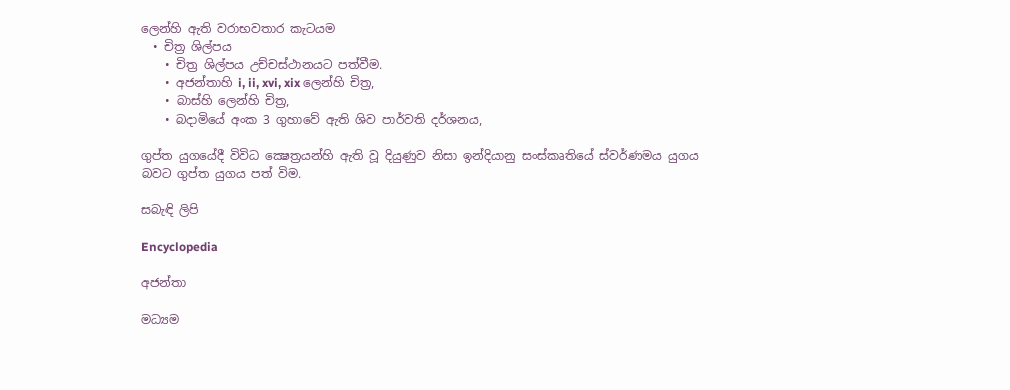ලෙන්හි ඇති වරාභවතාර කැටයම
  • චිත්‍ර ශිල්පය
    • චිත්‍ර ශිල්පය උච්චස්ථානයට පත්වීම.
    • අජන්තාහි i, ii, xvi, xix ලෙන්හි චිත්‍ර,
    • බාස්හි ලෙන්හි චිත්‍ර,
    • බදාමියේ අංක 3 ගුහාවේ ඇති ශිව පාර්වති දර්ශනය,

ගුප්ත යුගයේදී විවිධ ක්‍ෂෙත්‍රයන්හි ඇති වූ දියුණුව නිසා ඉන්දියානු සංස්කෘතියේ ස්වර්ණමය යුගය බවට ගුප්ත යුගය පත් විම.

සබැඳි ලිපි

Encyclopedia

අජන්තා

මධ්‍යම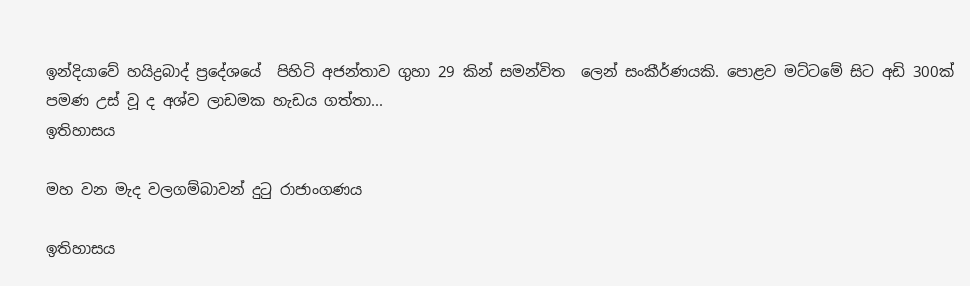ඉන්දියාවේ හයිද්‍රබාද් ප්‍රදේශයේ  පිහිටි අජන්තාව ගුහා 29 කින් සමන්විත  ලෙන් සංකීර්ණයකි. පොළව මට්ටමේ සිට අඩි 300ක් පමණ උස් වූ ද අශ්ව ලාඩමක හැඩය ගත්තා...
ඉතිහාසය

මහ වන මැද වලගම්බාවන් දුටු රාජාංගණය

ඉතිහාසය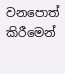වනපොත් කිරීමෙන්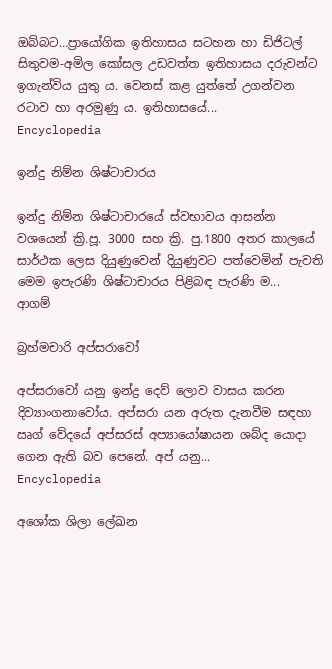ඔබ්බට…ප්‍රායෝගික ඉතිහාසය සටහන හා ඩිජිටල් සිතුවම-අමිල කෝසල උඩවත්ත ඉතිහාසය දරුවන්ට ඉගැන්විය යුතු ය. වෙනස් කළ යුත්තේ උගන්වන රටාව හා අරමුණු ය. ඉතිහාසයේ...
Encyclopedia

ඉන්දු නිම්න ශිෂ්ටාචාරය

ඉන්දු නිම්න ශිෂ්ටාචාරයේ ස්වභාවය ආසන්න වශයෙන් ක්‍රි.පූ. 3000 සහ ක්‍රි. පු.1800 අතර කාලයේ සාර්ථක ලෙස දියුණුවෙන් දියුණුවට පත්වෙමින් පැවති මෙම ඉපැරණි ශිෂ්ටාචාරය පිළිබඳ පැරණි ම...
ආගම්

බ්‍රහ්මචාරි අප්සරාවෝ

අප්සරාවෝ යනු ඉන්ද්‍ර දෙව් ලොව වාසය කරන දිව්‍යාංගනාවෝය. අප්සරා යන අරුත දැනවීම සඳහා ඍග් වේදයේ අප්සරස් අප්‍යායෝෂායන ශබ්ද යොදා ගෙන ඇති බව පෙනේ. අප් යනු...
Encyclopedia

අශෝක ශිලා ලේඛන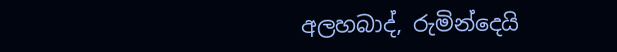අලහබාද්, රුමින්දෙයි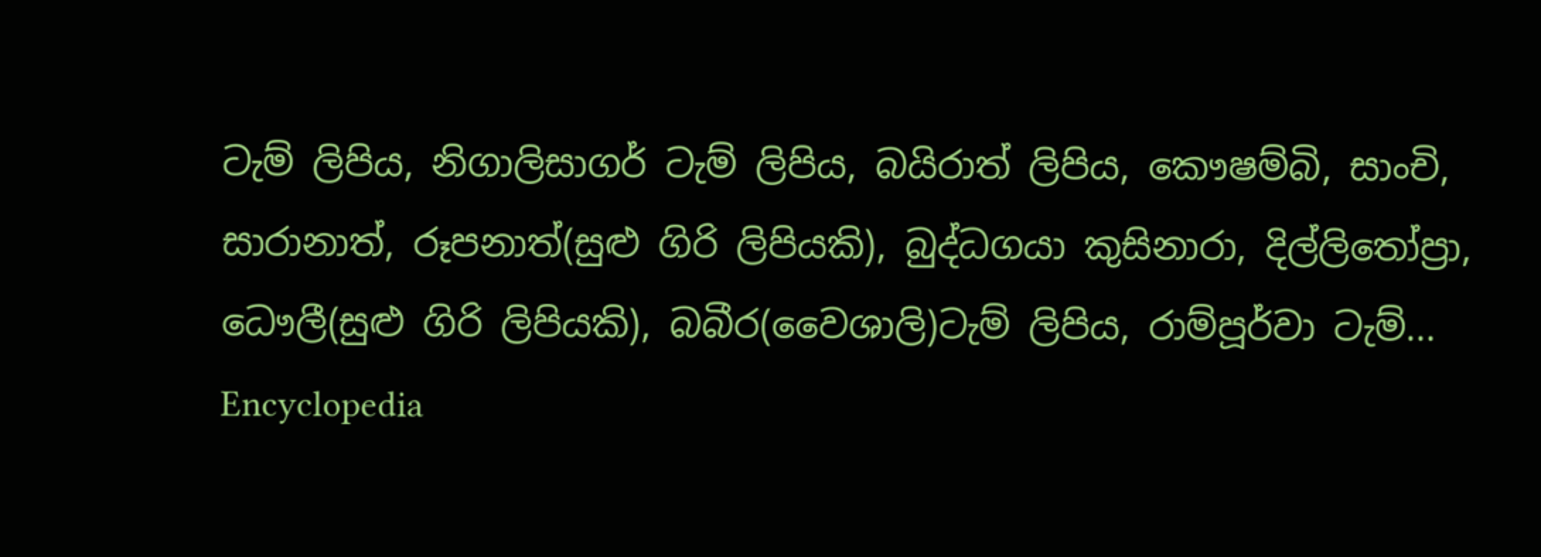ටැම් ලිපිය, නිගාලිසාගර් ටැම් ලිපිය, බයිරාත් ලිපිය, කෞෂම්බි, සාංචි, සාරානාත්, රූපනාත්(සුළු ගිරි ලිපියකි), බුද්ධගයා කුසිනාරා, දිල්ලිතෝප්‍රා, ධෞලී(සුළු ගිරි ලිපියකි), බබීර(වෛශාලි)ටැම් ලිපිය, රාම්පූර්වා ටැම්...
Encyclopedia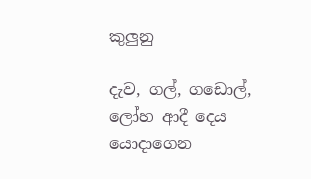කුලුනු

දැව, ගල්, ගඩොල්, ලෝහ ආදී දෙය යොදාගෙන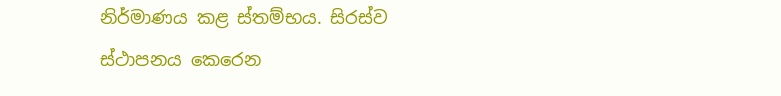නිර්මාණය කළ ස්තම්භය. සිරස්ව ස්ථාපනය කෙරෙන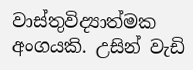වාස්තුවිද්‍යාත්මක අංගයකි. උසින් වැඩි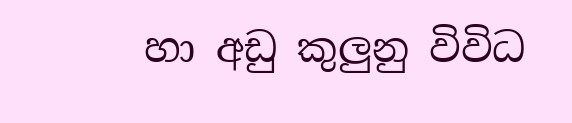හා අඩු කුලුනු විවිධ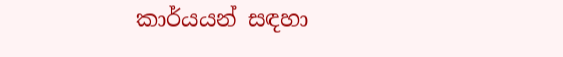කාර්යයන් සඳහා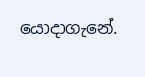යොදාගැනේ.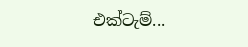එක්ටැම්...